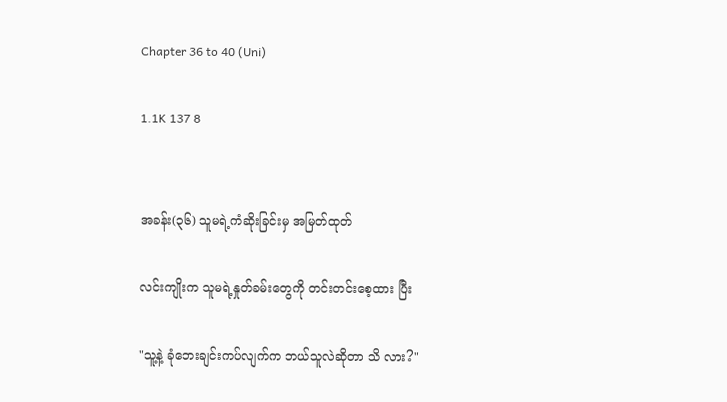Chapter 36 to 40 (Uni)

1.1K 137 8


အခန်း(၃၆) သူမရဲ့ကံဆိုးခြင်းမှ အမြတ်ထုတ်

လင်းကျိုးက သူမရဲ့နှုတ်ခမ်းတွေကို တင်းတင်းစေ့ထား ပြီး

"သူ့နဲ့ ခုံဘေးချင်းကပ်လျက်က ဘယ်သူလဲဆိုတာ သိ လား?"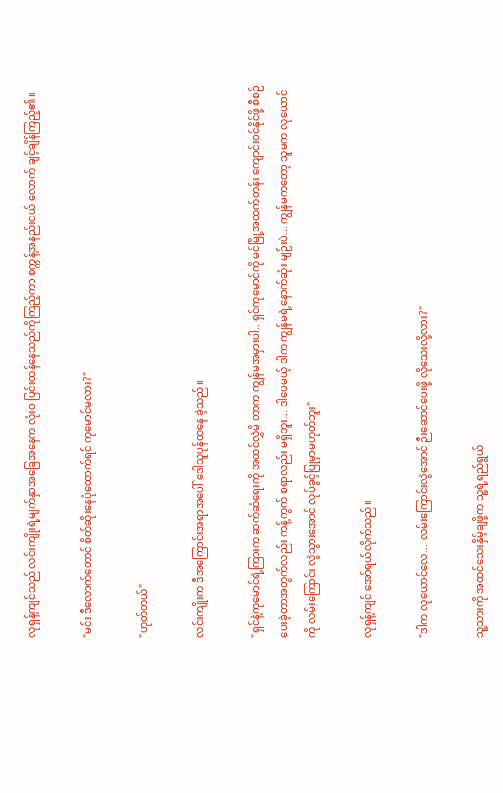လုရှန့်ကျင်သည် လင်းကျိုးရဲ့မျက်နှာအခြေအနေက လုံးဝ ပြင်းထန်နေသည်ကိုကြည့်ကာ စက္ကန့်အနည်းငယ် လောက် ချင့်ချိန်ကြည့်၏။

"မင်း ဒီလောက်တောင် စိတ်ဆိုးနေပုံထောက်ရင် ကုမောင်မလား?"

"ဟုတ်တယ်"

လင်းကျိုးက ဒီအကြောင်းအရာအပေါ် ဒေါသူပုန်ထနေ ခဲ့သည်။

"ရှင်နဲ့ကုမောင်ရဲ့ကြားက ဆက်ဆံရေးကို အထင်လွှဲမိ တာက ကျွန်မအမှားပါ.. ရှင်ကုမောင်ကို မင်မြို့အထက်တန်း ကျောင်းဝင်နိုင်ဖို့ စီစဉ်ပေးခဲ့တာအတွက်လည်း ကန့်ကွက် စရာလည်း မရှိဘူး... ဒါပေမယ့် ဒါက ကျွန်မရဲ့နောက်ဆုံး မျဉ်းပဲ... ကျွန်မကတော့ သူမက လုယောင်ကို လမ်းကြောင်း လွဲသွားအောင် လုပ်ခွင့်ပြုမှာမဟုတ်ဘူး"

လုရှန့်ကျင် အော်ရယ်လိုက်သည်။

"ဒါက လုယောင်လေ... လမ်းကြောင်းလွဲအောင် ဉီးဆောင်ပေးဖို့ လိုသေးလို့လား?"

သူ့သားကို အထင်သေးနှိမ့်ချဖို့က သူ့ရဲ့ရည်ရွယ်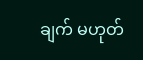ချက် မဟုတ်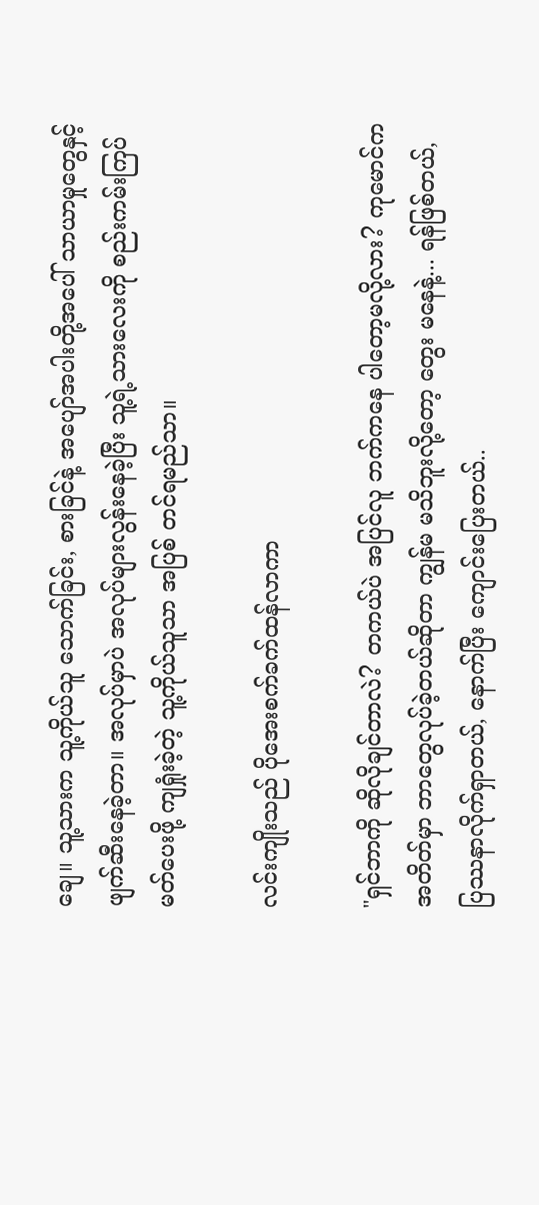ချေ။ သူ့သားက သူ့ကိုယ်သူ သောက်ခြင်း, စားခြင်နဲ့ အပျော်အပါးတို့အပေါ် သာယာမှုတွေနှင့် ဖျက်ဆီးနေခဲ့တာ။ အလုပ်မှာပဲ အလုပ်များလွန်းနေခဲ့ပြီး သူ့ရဲ့သားလေးကို စည်းကမ်းကြပ်မတ်ပေးဖို့ ကျရှုံးခဲ့တဲ့ သူ့ကိုယ်သူသာ အပြစ် တင်ရမည်သာ။

လင်းကျိုးသည် ပိုအေးစက်ခက်ထန်လာကာ

"ရှင်ဘာကို ဆိုလိုချင်တာလဲ? တကယ်ပဲ အပြင်လူ ဘက်ကနေ ပါတော့မလို့လား? ကုမောင်က အတိတ်မှာ ဘာတွေလုပ်ခဲ့တယ်ဆိုတာ ကျွန်မ မသိဘူးလို့တော့ တွေး မနေနဲ့... ရန်ဖြစ်တယ်, ပြဿနာလိုက်ရှာတယ်, နောက်ပြီး ကျောင်းပြေးတယ်..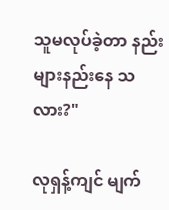သူမလုပ်ခဲ့တာ နည်းများနည်းနေ သလား?"

လုရှန့်ကျင် မျက်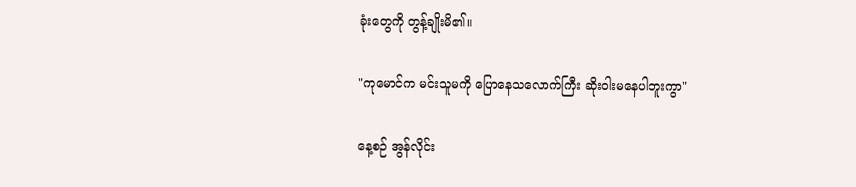ခုံးတွေကို တွန့်ချိုးမိ၏။

"ကုမောင်က မင်းသူမကို ပြောနေသလောက်ကြီး ဆိုးဝါးမနေပါဘူးကွာ"

နေ့စဉ် အွန်လိုင်း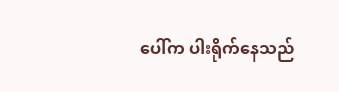ပေါ်က ပါးရိုက်နေသည်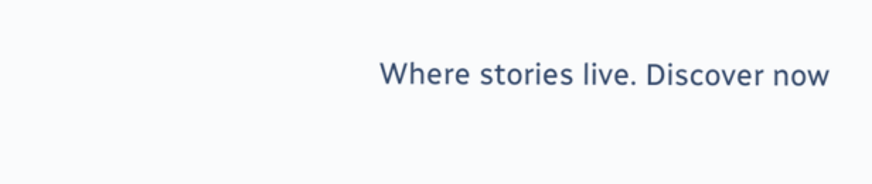Where stories live. Discover now